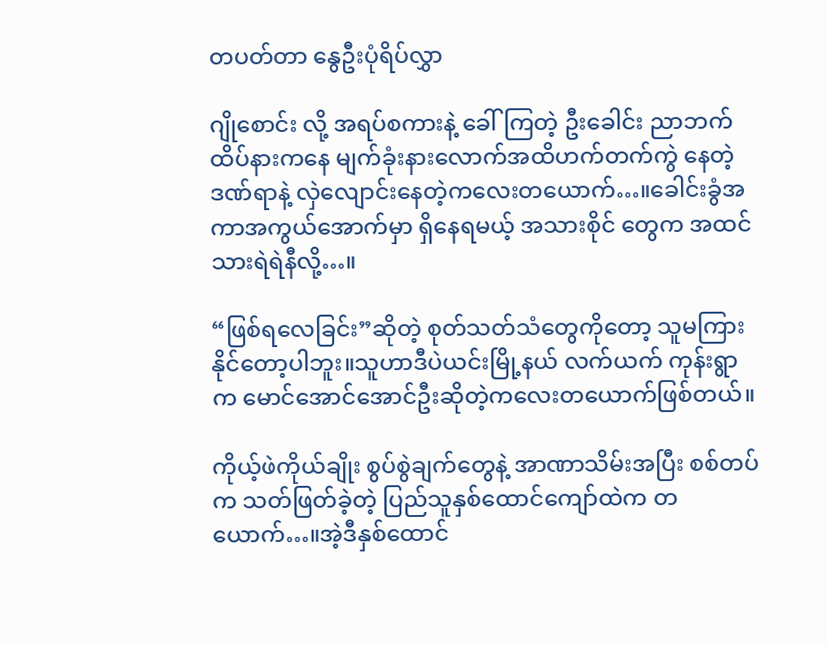တပတ်တာ နွေဦးပုံရိပ်လွှာ

ဂျိုစောင်း လို့ အရပ်စကားနဲ့ ခေါ်ကြတဲ့ ဦးခေါင်း ညာဘက်ထိပ်နားကနေ မျက်ခုံးနားလောက်အထိဟက်တက်ကွဲ နေတဲ့ ဒဏ်ရာနဲ့ လှဲလျောင်းနေတဲ့ကလေးတယောက်…။ခေါင်းခွံအကာအကွယ်အောက်မှာ ရှိနေရမယ့် အသားစိုင် တွေက အထင်သားရဲရဲနီလို့…။

“ဖြစ်ရလေခြင်း”ဆိုတဲ့ စုတ်သတ်သံတွေကိုတော့ သူမကြားနိုင်တော့ပါဘူး။သူဟာဒီပဲယင်းမြို့နယ် လက်ယက် ကုန်းရွာက မောင်အောင်အောင်ဦးဆိုတဲ့ကလေးတယောက်ဖြစ်တယ်။

ကိုယ့်ဖဲကိုယ်ချိုး စွပ်စွဲချက်တွေနဲ့ အာဏာသိမ်းအပြီး စစ်တပ်က သတ်ဖြတ်ခဲ့တဲ့ ပြည်သူနှစ်ထောင်ကျော်ထဲက တယောက်…။အဲ့ဒီနှစ်ထောင်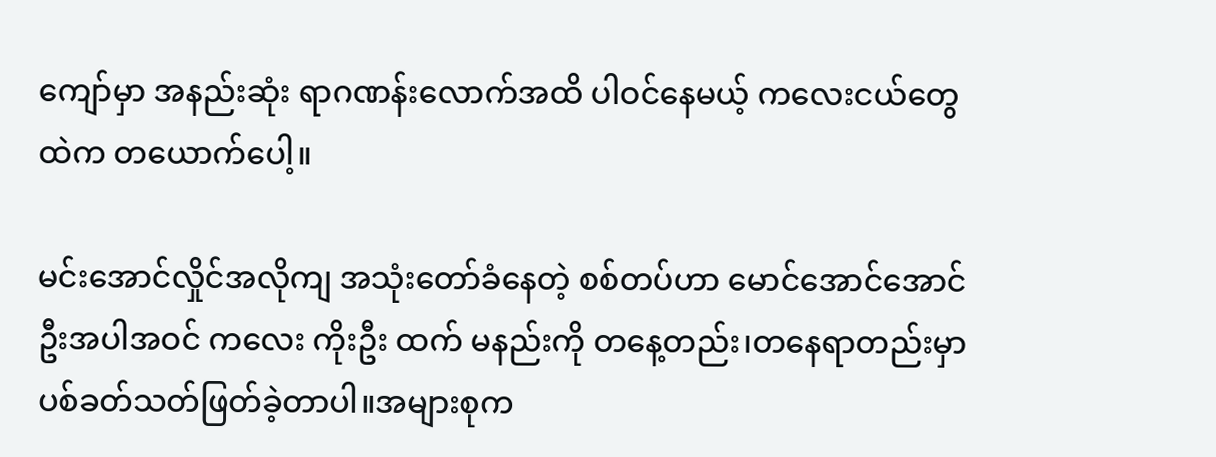ကျော်မှာ အနည်းဆုံး ရာဂဏန်းလောက်အထိ ပါဝင်နေမယ့် ကလေးငယ်တွေထဲက တယောက်ပေါ့။

မင်းအောင်လှိုင်အလိုကျ အသုံးတော်ခံနေတဲ့ စစ်တပ်ဟာ မောင်အောင်အောင်ဦးအပါအဝင် ကလေး ကိုးဦး ထက် မနည်းကို တနေ့တည်း၊တနေရာတည်းမှာ ပစ်ခတ်သတ်ဖြတ်ခဲ့တာပါ။အများစုက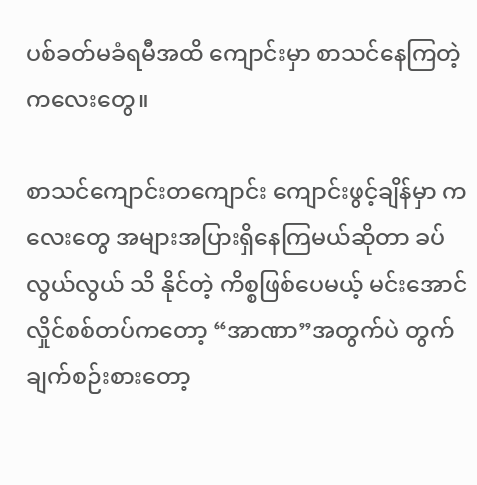ပစ်ခတ်မခံရမီအထိ ကျောင်းမှာ စာသင်နေကြတဲ့ကလေးတွေ။

စာသင်ကျောင်းတကျောင်း ကျောင်းဖွင့်ချိန်မှာ ကလေးတွေ အများအပြားရှိနေကြမယ်ဆိုတာ ခပ်လွယ်လွယ် သိ နိုင်တဲ့ ကိစ္စဖြစ်ပေမယ့် မင်းအောင်လှိုင်စစ်တပ်ကတော့ “အာဏာ”အတွက်ပဲ တွက်ချက်စဉ်းစားတော့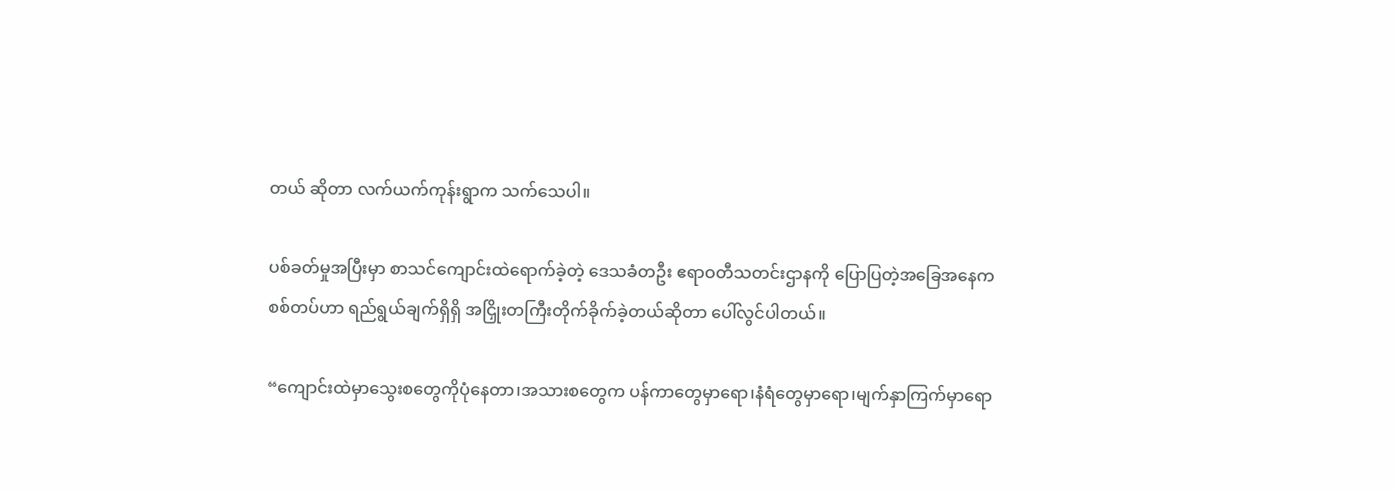တယ် ဆိုတာ လက်ယက်ကုန်းရွာက သက်သေပါ။

ပစ်ခတ်မှုအပြီးမှာ စာသင်ကျောင်းထဲရောက်ခဲ့တဲ့ ဒေသခံတဦး ဧရာဝတီသတင်းဌာနကို ပြောပြတဲ့အခြေအနေက စစ်တပ်ဟာ ရည်ရွယ်ချက်ရှိရှိ အငြှိုးတကြီးတိုက်ခိုက်ခဲ့တယ်ဆိုတာ ပေါ်လွင်ပါတယ်။

“ကျောင်းထဲမှာသွေးစတွေကိုပုံနေတာ၊အသားစတွေက ပန်ကာတွေမှာရော၊နံရံတွေမှာရော၊မျက်နှာကြက်မှာရော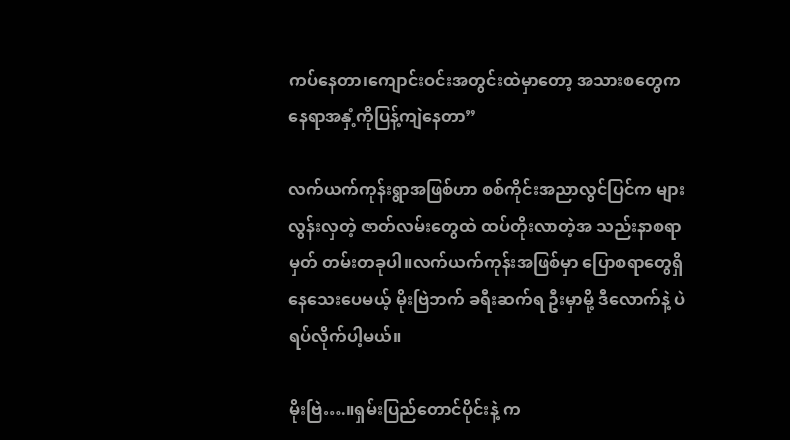ကပ်နေတာ၊ကျောင်းဝင်းအတွင်းထဲမှာတော့ အသားစတွေက နေရာအနှံ့ကိုပြန့်ကျဲနေတာ”

လက်ယက်ကုန်းရွာအဖြစ်ဟာ စစ်ကိုင်းအညာလွင်ပြင်က များလွန်းလှတဲ့ ဇာတ်လမ်းတွေထဲ ထပ်တိုးလာတဲ့အ သည်းနာစရာမှတ် တမ်းတခုပါ။လက်ယက်ကုန်းအဖြစ်မှာ ပြောစရာတွေရှိနေသေးပေမယ့် မိုးဗြဲဘက် ခရီးဆက်ရ ဦးမှာမို့ ဒီလောက်နဲ့ ပဲ ရပ်လိုက်ပါ့မယ်။

မိုးဗြဲ….။ရှမ်းပြည်တောင်ပိုင်းနဲ့ က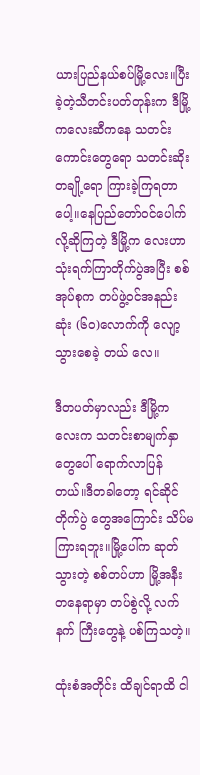ယားပြည်နယ်စပ်မြို့လေး။ပြီးခဲ့တဲ့သီတင်းပတ်တုန်းက ဒီမြို့ကလေးဆီကနေ သတင်းကောင်းတွေရော သတင်းဆိုးတချို့ရော ကြားခဲ့ကြရတာပေါ့။နေပြည်တော်ဝင်ပေါက်လို့ဆိုကြတဲ့ ဒီမြို့က လေးဟာ သုံးရက်ကြာတိုက်ပွဲအပြီး စစ်အုပ်စုက တပ်ဖွဲ့ဝင်အနည်းဆုံး (၆၀)လောက်ကို လျော့သွားစေခဲ့ တယ် လေ။

ဒီတပတ်မှာလည်း ဒီမြို့ကလေးက သတင်းစာမျက်နှာတွေပေါ် ရောက်လာပြန်တယ်။ဒီတခါတော့ ရင်ဆိုင်တိုက်ပွဲ တွေအကြောင်း သိပ်မကြားရဘူး။မြို့ပေါ်က ဆုတ်သွားတဲ့ စစ်တပ်ဟာ မြို့အနီးတနေရာမှာ တပ်စွဲလို့ လက်နက် ကြီးတွေနဲ့ ပစ်ကြသတဲ့။

ထုံးစံအတိုင်း ထိချင်ရာထိ ငါ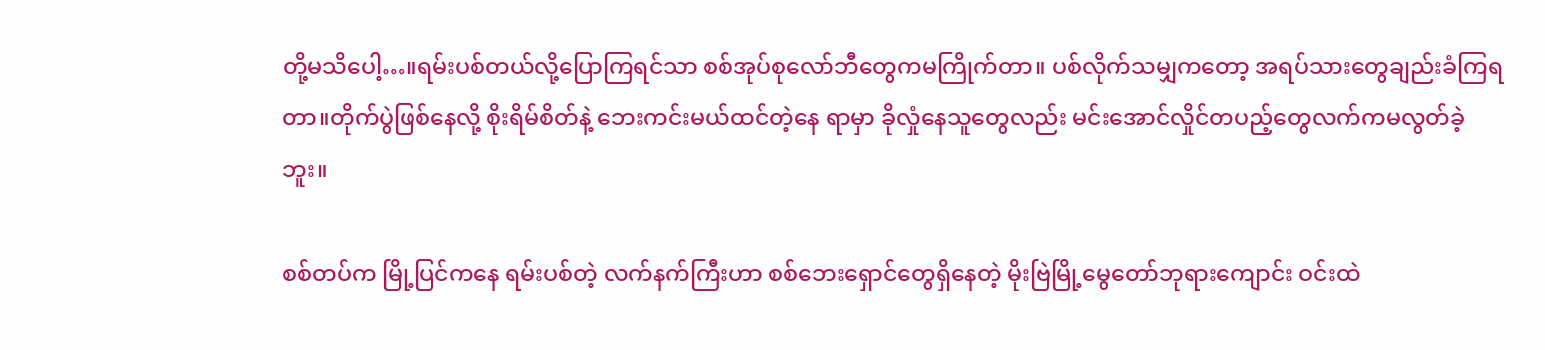တို့မသိပေါ့…။ရမ်းပစ်တယ်လို့ပြောကြရင်သာ စစ်အုပ်စုလော်ဘီတွေကမကြိုက်တာ။ ပစ်လိုက်သမျှကတော့ အရပ်သားတွေချည်းခံကြရတာ။တိုက်ပွဲဖြစ်နေလို့ စိုးရိမ်စိတ်နဲ့ ဘေးကင်းမယ်ထင်တဲ့နေ ရာမှာ ခိုလှုံနေသူတွေလည်း မင်းအောင်လှိုင်တပည့်တွေလက်ကမလွတ်ခဲ့ဘူး။

စစ်တပ်က မြို့ပြင်ကနေ ရမ်းပစ်တဲ့ လက်နက်ကြီးဟာ စစ်ဘေးရှောင်တွေရှိနေတဲ့ မိုးဗြဲမြို့မွေတော်ဘုရားကျောင်း ဝင်းထဲ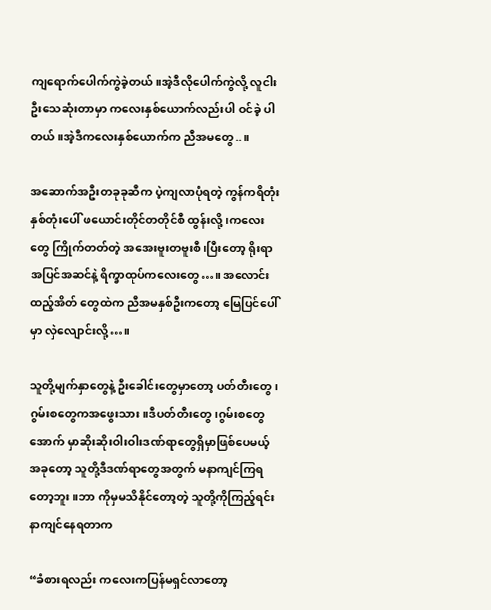ကျရောက်ပေါက်ကွဲခဲ့တယ်။အဲ့ဒီလိုပေါက်ကွဲလို့ လူငါးဦးသေဆုံးတာမှာ ကလေးနှစ်ယောက်လည်းပါ ဝင်ခဲ့ ပါတယ်။အဲ့ဒီကလေးနှစ်ယောက်က ညီအမတွေ..။

အဆောက်အဦးတခုခုဆီက ပဲ့ကျလာပုံရတဲ့ ကွန်ကရိတုံးနှစ်တုံးပေါ် ဖယောင်းတိုင်တတိုင်စီ ထွန်းလို့၊ကလေးတွေ ကြိုက်တတ်တဲ့ အအေးဗူးတဗူးစီ၊ပြီးတော့ ရိုးရာအပြင်အဆင်နဲ့ ရိက္ခာထုပ်ကလေးတွေ…။ အလောင်းထည့်အိတ် တွေထဲက ညီအမနှစ်ဦးကတော့ မြေပြင်ပေါ်မှာ လှဲလျောင်းလို့…။

သူတို့မျက်နှာတွေနဲ့ ဦးခေါင်းတွေမှာတော့ ပတ်တီးတွေ၊ဂွမ်းစတွေကအဖွေးသား။ဒီပတ်တီးတွေ၊ဂွမ်းစတွေ အောက် မှာဆိုးဆိုးဝါးဝါးဒဏ်ရာတွေရှိမှာဖြစ်ပေမယ့် အခုတော့ သူတို့ဒီဒဏ်ရာတွေအတွက် မနာကျင်ကြရတော့ဘူး။ဘာ ကိုမှမသိနိုင်တော့တဲ့ သူတို့ကိုကြည့်ရင်း နာကျင်နေရတာက

“ခံစားရလည်း ကလေးကပြန်မရှင်လာတော့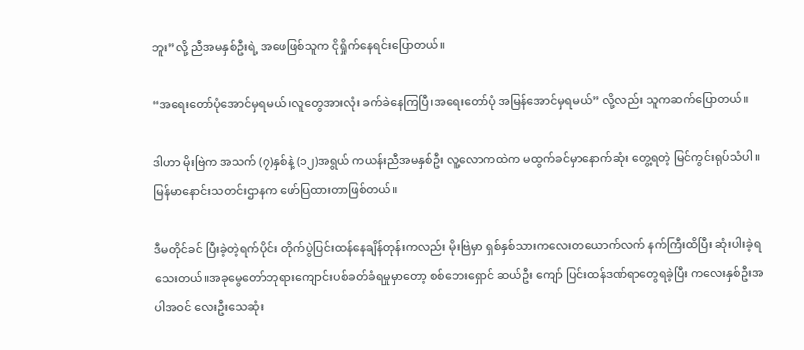ဘူး”လို့ ညီအမနှစ်ဦးရဲ့ အဖေဖြစ်သူက ငိုရှိုက်နေရင်းပြောတယ်။

“အရေးတော်ပုံအောင်မှရမယ်၊လူတွေအားလုံး ခက်ခဲနေကြပြီ၊အရေးတော်ပုံ အမြန်အောင်မှရမယ်” လို့လည်း သူကဆက်ပြောတယ်။

ဒါဟာ မိုးဗြဲက အသက် (၇)နှစ်နဲ့ (၁၂)အရွယ် ကယန်းညီအမနှစ်ဦး လူ့လောကထဲက မထွက်ခင်မှာနောက်ဆုံး တွေ့ရတဲ့ မြင်ကွင်းရုပ်သံပါ။မြန်မာနောင်းသတင်းဌာနက ဖော်ပြထားတာဖြစ်တယ်။

ဒီမတိုင်ခင် ပြီးခဲ့တဲ့ရက်ပိုင်း တိုက်ပွဲပြင်းထန်နေချိန်တုန်းကလည်း မိုးဗြဲမှာ ရှစ်နှစ်သားကလေးတယောက်လက် နက်ကြီးထိပြီး ဆုံးပါးခဲ့ရသေးတယ်။အခုမွေတော်ဘုရားကျောင်းပစ်ခတ်ခံရမှုမှာတော့ စစ်ဘေးရှောင် ဆယ်ဦး ကျော် ပြင်းထန်ဒဏ်ရာတွေရခဲ့ပြီး ကလေးနှစ်ဦးအပါအဝင် လေးဦးသေဆုံး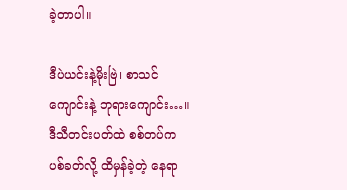ခဲ့တာပါ။

ဒီပဲယင်းနဲ့မိုးဗြဲ၊ စာသင်ကျောင်းနဲ့ ဘုရားကျောင်း…။ ဒီသီတင်းပတ်ထဲ စစ်တပ်က ပစ်ခတ်လို့ ထိမှန်ခဲ့တဲ့ နေရာ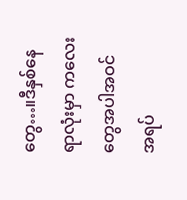တွေ…။ဒီနှစ်နေရာလုံးမှာ ကလေးတွေအပါအဝင် အရပ်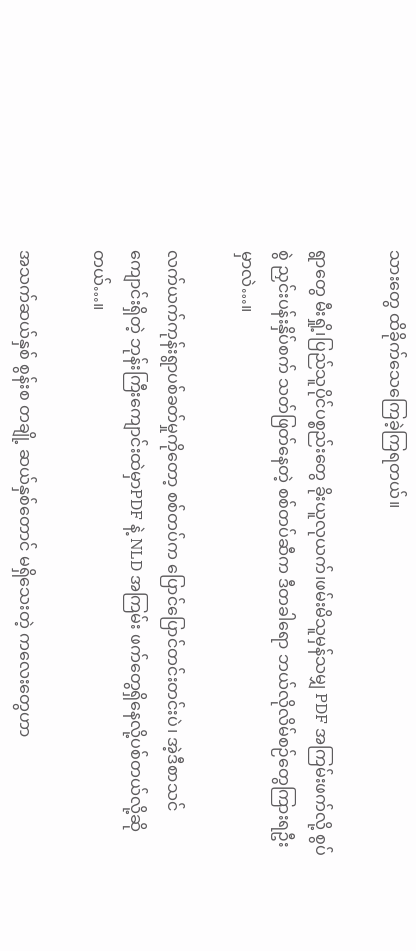သားတွေ ထိခိုက်သေကြေခဲ့ကြရတယ်။

ရွာတွေ မီးရှို့၊ပြည်သူပိုင်ပစ္စည်းတွေ ခိုးယူလုယက်၊ဖမ်းမိသူမှန်သမျှ PDF အကြမ်းဖက်လို့ စွပ်စွဲ ညှင်းပန်းနှိပ်စက် သတ်ဖြတ်နေတဲ့ စစ်တပ်ဆီက ဒီတခါရော ဘယ်လိုလိမ်စဉ်တွေကြားရဦးမှာလဲ…။

လက်ယက်ကုန်းရွာပစ်ခတ်မှုကိုတော့ စစ်တပ်က ပြောင်ပြောင်တင်းတင်းပဲ၊ အဲ့ဒီစာသင်ကျောင်းရှိတဲ့ ဘုန်းကြီးကျောင်းထဲမှာPDF နဲ့ NLD အကြမ်း ဖက်တွေရှိနေလို့ပစ်တယ်လို့ဆိုတယ်…။

အသက်ဆယ်နှစ် စွန်းစ တချို့ ဆယ်နှစ်တောင် မရှိသေးတဲ့ ကလေးတွေဟာ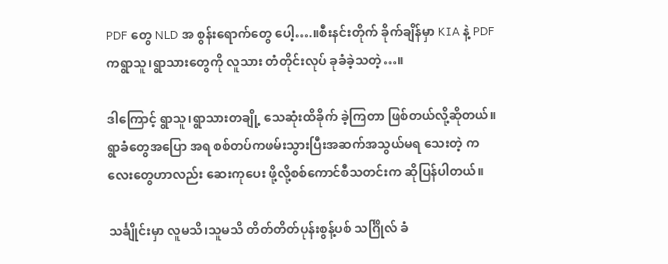PDF တွေ NLD အ စွန်းရောက်တွေ ပေါ့….။စီးနင်းတိုက် ခိုက်ချိန်မှာ KIA နဲ့ PDF ကရွာသူ၊ရွာသားတွေကို လူသား တံတိုင်းလုပ် ခုခံခဲ့သတဲ့…။

ဒါကြောင့် ရွာသူ၊ရွာသားတချို့ သေဆုံးထိခိုက် ခဲ့ကြတာ ဖြစ်တယ်လို့ဆိုတယ်။ရွာခံတွေအပြော အရ စစ်တပ်ကဖမ်းသွားပြီးအဆက်အသွယ်မရ သေးတဲ့ ကလေးတွေဟာလည်း ဆေးကုပေး ဖို့လို့စစ်ကောင်စီသတင်းက ဆိုပြန်ပါတယ်။

သင်္ချိုင်းမှာ လူမသိ၊သူမသိ တိတ်တိတ်ပုန်းစွန့်ပစ် သင်္ဂြိုလ် ခံ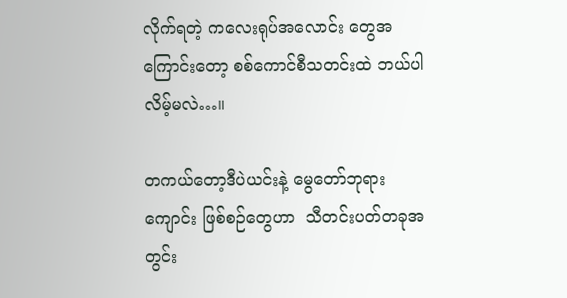လိုက်ရတဲ့ ကလေးရုပ်အလောင်း တွေအ ကြောင်းတော့ စစ်ကောင်စီသတင်းထဲ ဘယ်ပါ လိမ့်မလဲ…။

တကယ်တော့ဒီပဲယင်းနဲ့ မွေတော်ဘုရား ကျောင်း ဖြစ်စဉ်တွေဟာ  သီတင်းပတ်တခုအတွင်း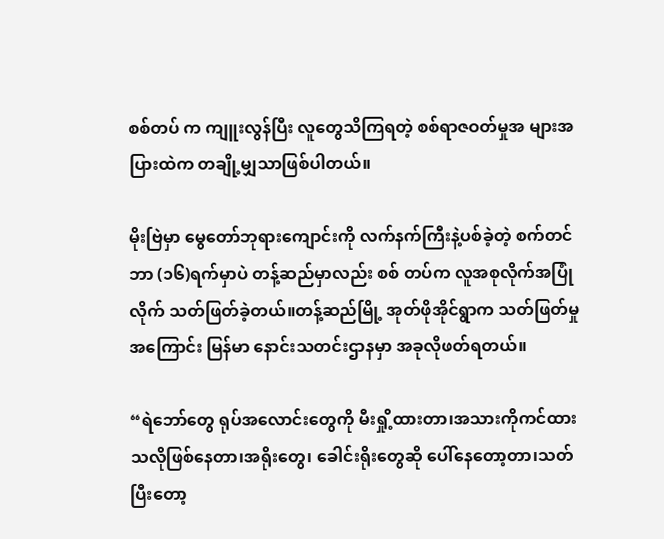စစ်တပ် က ကျူးလွန်ပြီး လူတွေသိကြရတဲ့ စစ်ရာဇဝတ်မှုအ များအပြားထဲက တချို့မျှသာဖြစ်ပါတယ်။

မိုးဗြဲမှာ မွေတော်ဘုရားကျောင်းကို လက်နက်ကြီးနဲ့ပစ်ခဲ့တဲ့ စက်တင်ဘာ (၁၆)ရက်မှာပဲ တန့်ဆည်မှာလည်း စစ် တပ်က လူအစုလိုက်အပြုံလိုက် သတ်ဖြတ်ခဲ့တယ်။တန့်ဆည်မြို့ အုတ်ဖိုအိုင်ရွာက သတ်ဖြတ်မှုအကြောင်း မြန်မာ နောင်းသတင်းဌာနမှာ အခုလိုဖတ်ရတယ်။

“ရဲဘော်တွေ ရုပ်အလောင်းတွေကို မီးရှို့ထားတာ၊အသားကိုကင်ထားသလိုဖြစ်နေတာ၊အရိုးတွေ၊ ခေါင်းရိုးတွေဆို ပေါ်နေတော့တာ၊သတ်ပြီးတော့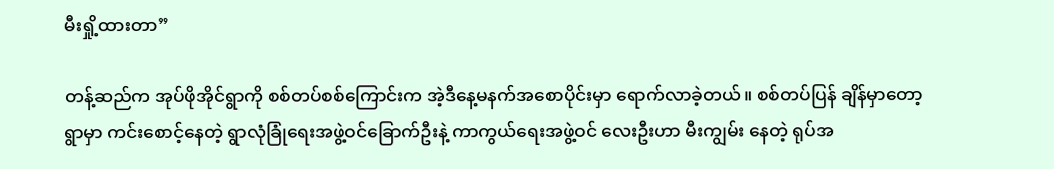မီးရှို့ထားတာ”

တန့်ဆည်က အုပ်ဖိုအိုင်ရွာကို စစ်တပ်စစ်ကြောင်းက အဲ့ဒီနေ့မနက်အစောပိုင်းမှာ ရောက်လာခဲ့တယ်။ စစ်တပ်ပြန် ချိန်မှာတော့ ရွာမှာ ကင်းစောင့်နေတဲ့ ရွာလုံခြုံရေးအဖွဲ့ဝင်ခြောက်ဦးနဲ့ ကာကွယ်ရေးအဖွဲ့ဝင် လေးဦးဟာ မီးကျွမ်း နေတဲ့ ရုပ်အ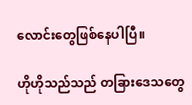လောင်းတွေဖြစ်နေပါပြီ။

ဟိုဟိုသည်သည် တခြားဒေသတွေ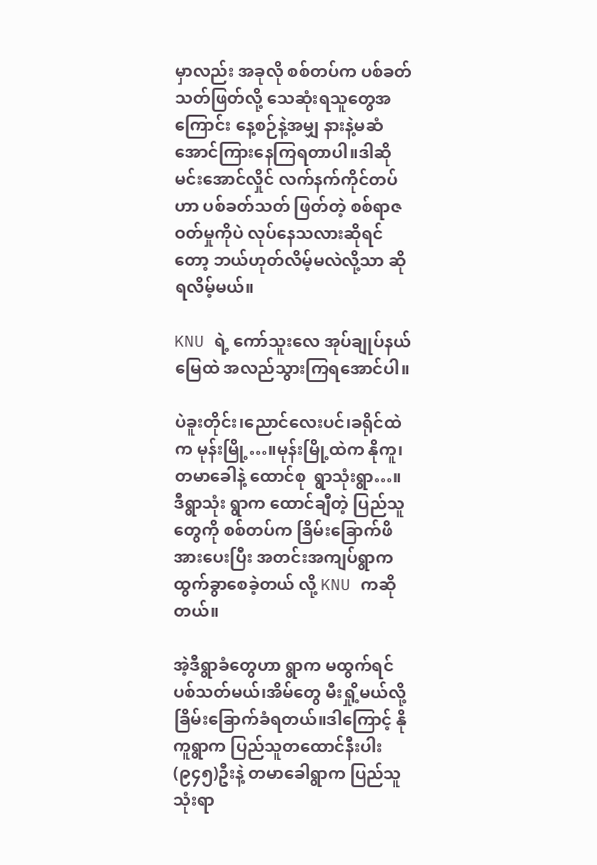မှာလည်း အခုလို စစ်တပ်က ပစ်ခတ်သတ်ဖြတ်လို့ သေဆုံးရသူတွေအကြောင်း နေ့စဉ်နဲ့အမျှ နားနဲ့မဆံအောင်ကြားနေကြရတာပါ။ဒါဆို မင်းအောင်လှိုင် လက်နက်ကိုင်တပ်ဟာ ပစ်ခတ်သတ် ဖြတ်တဲ့ စစ်ရာဇဝတ်မှုကိုပဲ လုပ်နေသလားဆိုရင်တော့ ဘယ်ဟုတ်လိမ့်မလဲလို့သာ ဆိုရလိမ့်မယ်။

KNU ရဲ့ ကော်သူးလေ အုပ်ချုပ်နယ်မြေထဲ အလည်သွားကြရအောင်ပါ။

ပဲခူးတိုင်း၊ညောင်လေးပင်၊ခရိုင်ထဲက မုန်းမြို့…။မုန်းမြို့ထဲက နိုကူ၊တမာခေါနဲ့ ထောင်စု  ရွာသုံးရွာ…။ ဒီရွာသုံး ရွာက ထောင်ချီတဲ့ ပြည်သူတွေကို စစ်တပ်က ခြိမ်းခြောက်ဖိအားပေးပြီး အတင်းအကျပ်ရွာက ထွက်ခွာစေခဲ့တယ် လို့ KNU ကဆိုတယ်။

အဲ့ဒီရွာခံတွေဟာ ရွာက မထွက်ရင် ပစ်သတ်မယ်၊အိမ်တွေ မီးရှို့မယ်လို့ ခြိမ်းခြောက်ခံရတယ်။ဒါကြောင့် နိုကူရွာက ပြည်သူတထောင်နီးပါး (၉၄၅)ဦးနဲ့ တမာခေါရွာက ပြည်သူ သုံးရာ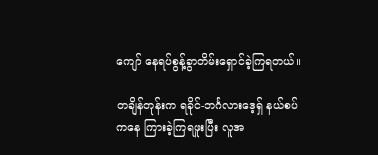ကျော် နေရပ်စွန့်ခွာတိမ်းရှောင်ခဲ့ကြရတယ်။

တချိန်တုန်းက ရခိုင်-ဘင်္ဂလားဒေ့ရှ် နယ်စပ်ကနေ ကြားခဲ့ကြရဖူးပြီး လူအ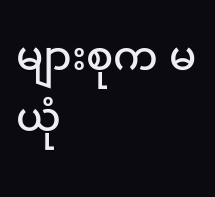များစုက မယုံ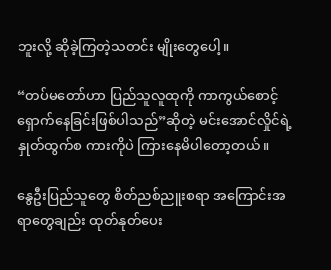ဘူးလို့ ဆိုခဲ့ကြတဲ့သတင်း မျိုးတွေပေါ့။

“တပ်မတော်ဟာ ပြည်သူလူထုကို ကာကွယ်စောင့်ရှောက်နေခြင်းဖြစ်ပါသည်”ဆိုတဲ့ မင်းအောင်လှိုင်ရဲ့ နှုတ်ထွက်စ ကားကိုပဲ ကြားနေမိပါတော့တယ်။

နွေဦးပြည်သူတွေ စိတ်ညစ်ညူးစရာ အကြောင်းအရာတွေချည်း ထုတ်နုတ်ပေး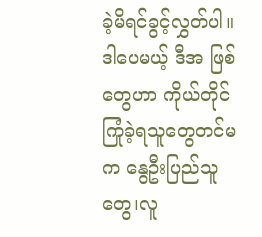ခဲ့မိရင်ခွင့်လွှတ်ပါ။ဒါပေမယ့် ဒီအ ဖြစ်တွေဟာ ကိုယ်တိုင်ကြုံခဲ့ရသူတွေတင်မက နွေဦးပြည်သူတွေ၊လူ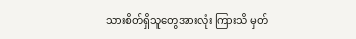သားစိတ်ရှိသူတွေအားလုံး ကြားသိ မှတ်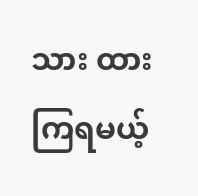သား ထားကြရမယ့်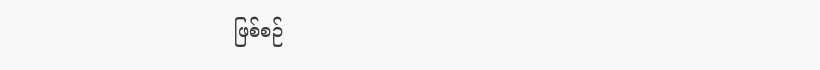ဖြစ်စဉ်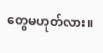တွေမဟုတ်လား။